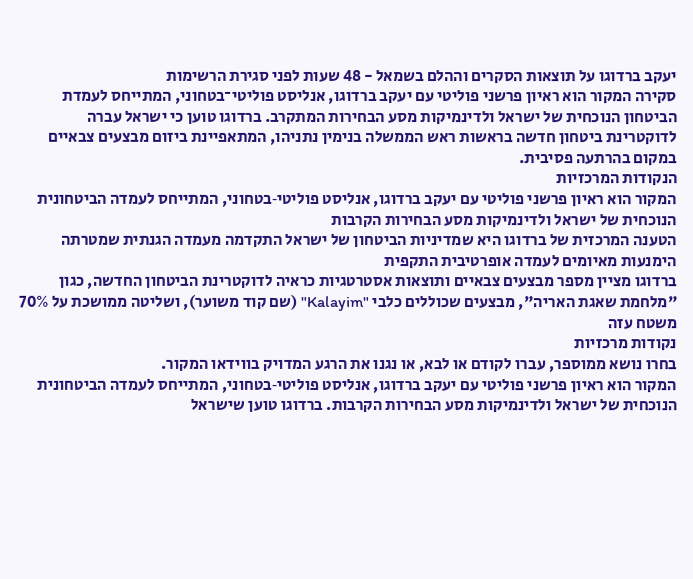יעקב ברדוגו על תוצאות הסקרים וההלם בשמאל - 48 שעות לפני סגירת הרשימות
סקירה המקור הוא ראיון פרשני פוליטי עם יעקב ברדוגו, אנליסט פוליטי־בטחוני, המתייחס לעמדת הביטחון הנוכחית של ישראל ולדינמיקות מסע הבחירות המתקרב. ברדוגו טוען כי ישראל עברה לדוקטרינת ביטחון חדשה בראשות ראש הממשלה בנימין נתניהו, המתאפיינת ביזום מבצעים צבאיים במקום בהרתעה פסיבית.
הנקודות המרכזיות
המקור הוא ראיון פרשני פוליטי עם יעקב ברדוגו, אנליסט פוליטי‑בטחוני, המתייחס לעמדה הביטחונית הנוכחית של ישראל ולדינמיקות מסע הבחירות הקרבות
הטענה המרכזית של ברדוגו היא שמדיניות הביטחון של ישראל התקדמה מעמדה הגנתית שמטרתה הימנעות מאיומים לעמדה אופרטיבית התקפית
ברדוגו מציין מספר מבצעים צבאיים ותוצאות אסטרטגיות כראיה לדוקטרינת הביטחון החדשה, כגון "מלחמת שאגת האריה", מבצעים שכוללים כלבי "Kalayim" (שם קוד משוער), ושליטה ממושכת על 70% משטח עזה
נקודות מרכזיות
בחרו נושא ממוספר, עברו לקודם או לבא, או נגנו את הרגע המדויק בווידאו המקור.
המקור הוא ראיון פרשני פוליטי עם יעקב ברדוגו, אנליסט פוליטי‑בטחוני, המתייחס לעמדה הביטחונית הנוכחית של ישראל ולדינמיקות מסע הבחירות הקרבות. ברדוגו טוען שישראל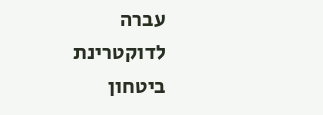עברה לדוקטרינת ביטחון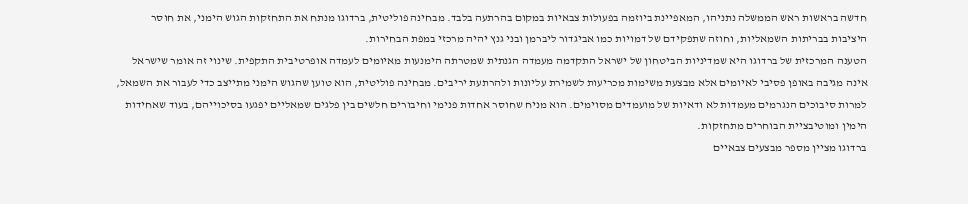חדשה בראשות ראש הממשלה נתניהו, המאפיינת ביוזמה בפעולות צבאיות במקום בהרתעה בלבד. מבחינה פוליטית, ברדוגו מנתח את התחזקות הגוש הימני, את חוסר היציבות בבריתות השמאליות, וחוזה שתפקידם של דמויות כמו אביגדור ליברמן ובני גנץ יהיה מרכזי במפת הבחירות.
הטענה המרכזית של ברדוגו היא שמדיניות הביטחון של ישראל התקדמה מעמדה הגנתית שמטרתה הימנעות מאיומים לעמדה אופרטיבית התקפית. שינוי זה אומר שישראל אינה מגיבה באופן פסיבי לאיומים אלא מבצעת משימות מכריעות לשמירת עליונות ולהרתעת יריבים. מבחינה פוליטית, הוא טוען שהגוש הימני מתייצב כדי לעבור את השמאל, למרות סיבוכים הנגרמים מעמדות לא ודאיות של מועמדים מסוימים. הוא מניח שחוסר אחדות פנימי וחיבורים חלשים בין פלגים שמאליים יפגעו בסיכוייהם, בעוד שאחידות הימין ומוטיבציית הבוחרים מתחזקות.
ברדוגו מציין מספר מבצעים צבאיים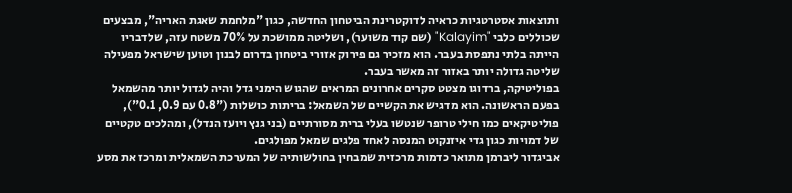ותוצאות אסטרטגיות כראיה לדוקטרינת הביטחון החדשה, כגון "מלחמת שאגת האריה", מבצעים שכוללים כלבי "Kalayim" (שם קוד משוער), ושליטה ממושכת על 70% משטח עזה, שלדבריו הייתה בלתי נתפסת בעבר. הוא מזכיר גם פירוק אזורי ביטחון בדרום לבנון וטוען שישראל מפעילה שליטה גדולה יותר באזור זה מאשר בעבר.
בפוליטיקה, ברדוגו מצטט סקרים אחרונים המראים שהגוש הימני גדל והיה לגדול יותר מהשמאל בפעם הראשונה. הוא מדגיש את הקשיים של השמאל: בריתות כושלות ("0.8 עם 0.9, 0.1"), פוליטיקאים כמו חילי טרופר שנטשו בעלי ברית מסורתיים (בני גנץ ויועז הנדל), ומהלכים טקטיים של דמויות כגון גדי איזנקוט המנסה לאחד פלגים שמאל מפולגים.
אביגדור ליברמן מתואר כדמות מרכזית שמבחין בחולשותיה של המערכת השמאלית ומרכז את מסע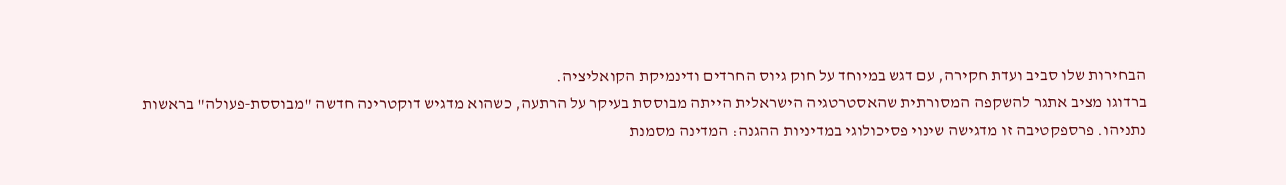הבחירות שלו סביב ועדת חקירה, עם דגש במיוחד על חוק גיוס החרדים ודינמיקת הקואליציה.
ברדוגו מציב אתגר להשקפה המסורתית שהאסטרטגיה הישראלית הייתה מבוססת בעיקר על הרתעה, כשהוא מדגיש דוקטרינה חדשה "מבוססת‑פעולה" בראשות נתניהו. פרספקטיבה זו מדגישה שינוי פסיכולוגי במדיניות ההגנה: המדינה מסמנת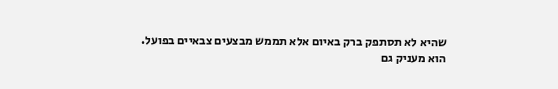שהיא לא תסתפק ברק באיום אלא תממש מבצעים צבאיים בפועל.
הוא מעניק גם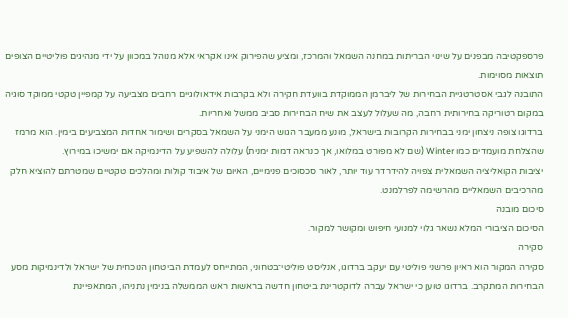פרספקטיבה מבפנים על שינוי הבריתות במחנה השמאל והמרכז, ומציע שהפירוק אינו אקראי אלא מנוהל במכוון על ידי מנהיגים פוליטיים הצופים תוצאות מסוימות.
התובנה לגבי אסטרטגיית הבחירות של ליברמן הממוקדת בוועדת חקירה ולא בקרבות אידאולוגיים רחבים מצביעה על קמפיין טקטי ממוקד סוגיה במקום רטוריקה בחירותית רחבה, מה שעלול לעצב את שיח הבחירות סביב ממשל ואחריות.
ברדוגו צופה ניצחון ימני בבחירות הקרובות בישראל, מונע ממעבר הגוש הימני על השמאל בסקרים ושימור אחדות המצביעים בימין. הוא מרמז שהצלחת מועמדים כמו Winter (שם לא מפורט במלואו, אך כנראה דמות ימנית) עלולה להשפיע על הדינמיקה אם ימשיכו במירוץ.
יציבות הקואליציה השמאלית צפויה להידרדר עוד יותר, לאור סכסוכים פנימיים, האיום של איבוד קולות ומהלכים טקטיים שמטרתם להוציא חלק מהרכיבים השמאליים מהרשימה לפרלמנט.
סיכום מובנה
הסיכום הציבורי המלא נשאר גלוי למנועי חיפוש ומקושר למקור.
סקירה
סקירה המקור הוא ראיון פרשני פוליטי עם יעקב ברדוגו, אנליסט פוליטי־בטחוני, המתייחס לעמדת הביטחון הנוכחית של ישראל ולדינמיקות מסע הבחירות המתקרב. ברדוגו טוען כי ישראל עברה לדוקטרינת ביטחון חדשה בראשות ראש הממשלה בנימין נתניהו, המתאפיינת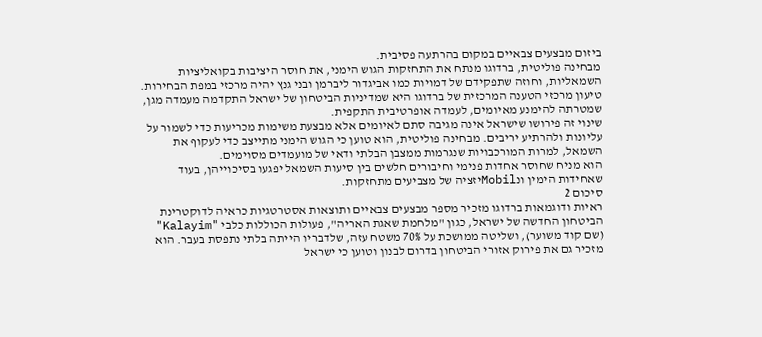ביזום מבצעים צבאיים במקום בהרתעה פסיבית.
מבחינה פוליטית, ברדוגו מנתח את התחזקות הגוש הימני, את חוסר היציבות בקואליציות השמאליות, וחוזה שתפקידם של דמויות כמו אביגדור ליברמן ובני גנץ יהיה מרכזי במפת הבחירות. טיעון מרכזי הטענה המרכזית של ברדוגו היא שמדיניות הביטחון של ישראל התקדמה מעמדה מגן, שמטרתה להימנע מאיומים, לעמדה אופרטיבית התקפית.
שינוי זה פירושו שישראל אינה מגיבה סתם לאיומים אלא מבצעת משימות מכריעות כדי לשמור על עליונות ולהרתיע יריבים. מבחינה פוליטית, הוא טוען כי הגוש הימני מתייצב כדי לעקוף את השמאל, למרות המורכבויות שנגרמות ממצבן הבלתי ודאי של מועמדים מסוימים.
הוא מניח שחוסר אחדות פנימי וחיבורים חלשים בין סיעות השמאל יפגעו בסיכוייהן, בעוד שאחידות הימין ונMobilיזציה של מצביעים מתחזקות.
סיכום 2
ראיות ודוגמאות ברדוגו מזכיר מספר מבצעים צבאיים ותוצאות אסטרטגיות כראיה לדוקטרינת הביטחון החדשה של ישראל, כגון "מלחמת שאגת האריה", פעולות הכוללות כלבי "Kalayim" (שם קוד משוער), ושליטה ממושכת על 70% משטח עזה, שלדבריו הייתה בלתי נתפסת בעבר. הוא מזכיר גם את פירוק אזורי הביטחון בדרום לבנון וטוען כי ישראל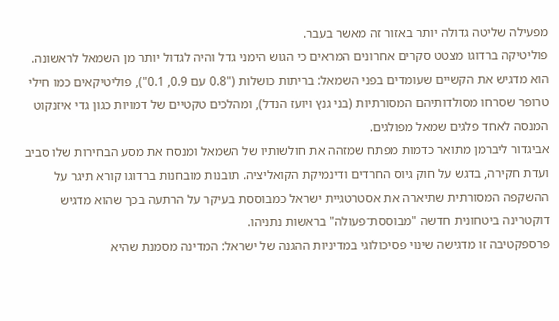מפעילה שליטה גדולה יותר באזור זה מאשר בעבר.
פוליטיקה ברדוגו מצטט סקרים אחרונים המראים כי הגוש הימני גדל והיה לגדול יותר מן השמאל לראשונה. הוא מדגיש את הקשיים שעומדים בפני השמאל: בריתות כושלות ("0.8 עם 0.9, 0.1"), פוליטיקאים כמו חילי טרופר שסרחו מסולדותיהם המסורתיות (בני גנץ ויועז הנדל), ומהלכים טקטיים של דמויות כגון גדי איזנקוט המנסה לאחד פלגים שמאל מפולגים.
אביגדור ליברמן מתואר כדמות מפתח שמזהה את חולשותיו של השמאל ומנסח את מסע הבחירות שלו סביב ועדת חקירה, בדגש על חוק גיוס החרדים ודינמיקת הקואליציה. תובנות מובחנות ברדוגו קורא תיגר על ההשקפה המסורתית שתיארה את אסטרטגיית ישראל כמבוססת בעיקר על הרתעה בכך שהוא מדגיש דוקטרינה ביטחונית חדשה "מבוססת־פעולה" בראשות נתניהו.
פרספקטיבה זו מדגישה שינוי פסיכולוגי במדיניות ההגנה של ישראל: המדינה מסמנת שהיא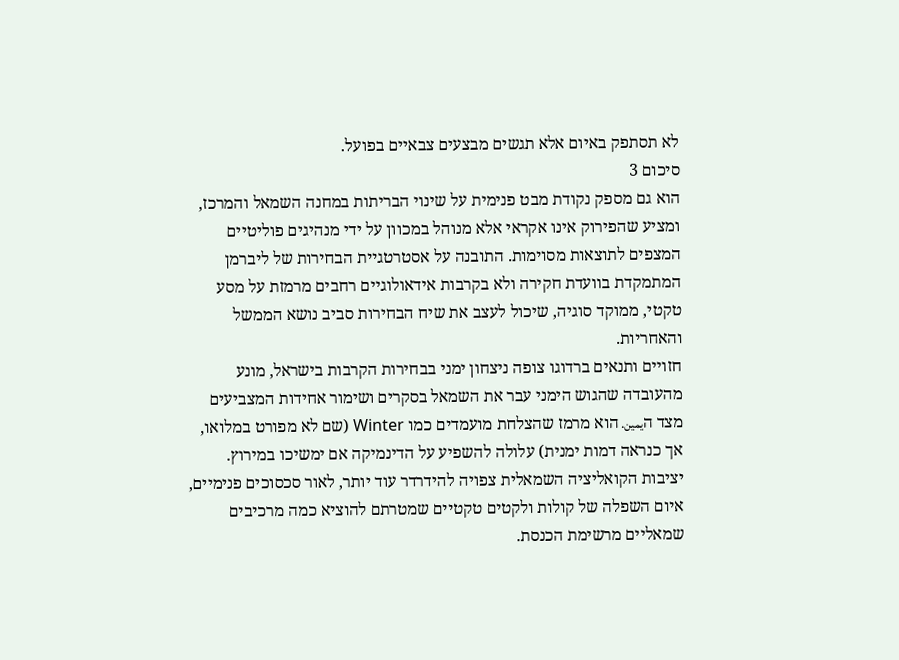לא תסתפק באיום אלא תגשים מבצעים צבאיים בפועל.
סיכום 3
הוא גם מספק נקודת מבט פנימית על שינוי הבריתות במחנה השמאל והמרכז, ומציע שהפירוק אינו אקראי אלא מנוהל במכוון על ידי מנהיגים פוליטיים המצפים לתוצאות מסוימות. התובנה על אסטרטגיית הבחירות של ליברמן המתמקדת בוועדת חקירה ולא בקרבות אידאולוגיים רחבים מרמזת על מסע טקטי, ממוקד סוגיה, שיכול לעצב את שיח הבחירות סביב נושא הממשל והאחריות.
חזויים ותנאים ברדוגו צופה ניצחון ימני בבחירות הקרבות בישראל, מונע מהעובדה שהגוש הימני עבר את השמאל בסקרים ושימור אחידות המצביעים מצד הيمين. הוא מרמז שהצלחת מועמדים כמו Winter (שם לא מפורט במלואו, אך כנראה דמות ימנית) עלולה להשפיע על הדינמיקה אם ימשיכו במירוץ.
יציבות הקואליציה השמאלית צפויה להידרדר עוד יותר, לאור סכסוכים פנימיים, איום השפלה של קולות ולקטים טקטיים שמטרתם להוציא כמה מרכיבים שמאליים מרשימת הכנסת.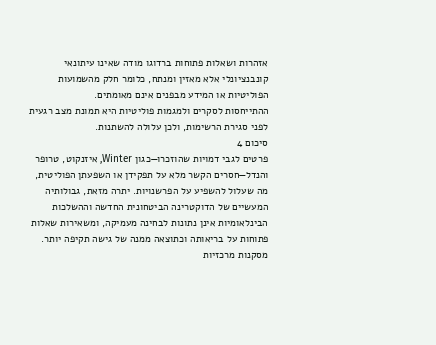אזהרות ושאלות פתוחות ברדוגו מודה שאינו עיתונאי קונבנציונלי אלא מאזין ומנתח, כלומר חלק מהשמועות הפוליטיות או המידע מבפנים אינם מאומתים.
ההתייחסות לסקרים ולמגמות פוליטיות היא תמונת מצב רגעית לפני סגירת הרשימות, ולכן עלולה להשתנות.
סיכום 4
פרטים לגבי דמויות שהוזכרו—כגון Winter, איזנקוט, טרופר והנדל—חסרים הקשר מלא על תפקידן או השפעתן הפוליטית, מה שעלול להשפיע על הפרשנויות. יתרה מזאת, גבולותיה המעשיים של הדוקטרינה הביטחונית החדשה וההשלכות הבינלאומיות אינן נתונות לבחינה מעמיקה, ומשאירות שאלות פתוחות על בריאותה וכתוצאה ממנה של גישה תקיפה יותר.
מסקנות מרכזיות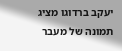יעקב ברדוגו מציג תמונה של מעבר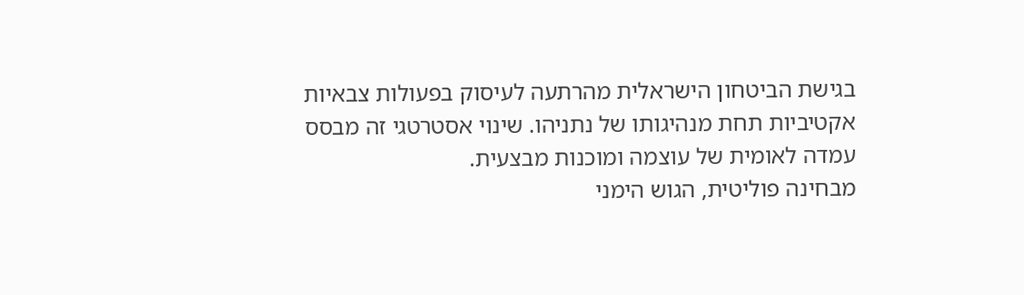בגישת הביטחון הישראלית מהרתעה לעיסוק בפעולות צבאיות אקטיביות תחת מנהיגותו של נתניהו. שינוי אסטרטגי זה מבסס עמדה לאומית של עוצמה ומוכנות מבצעית.
מבחינה פוליטית, הגוש הימני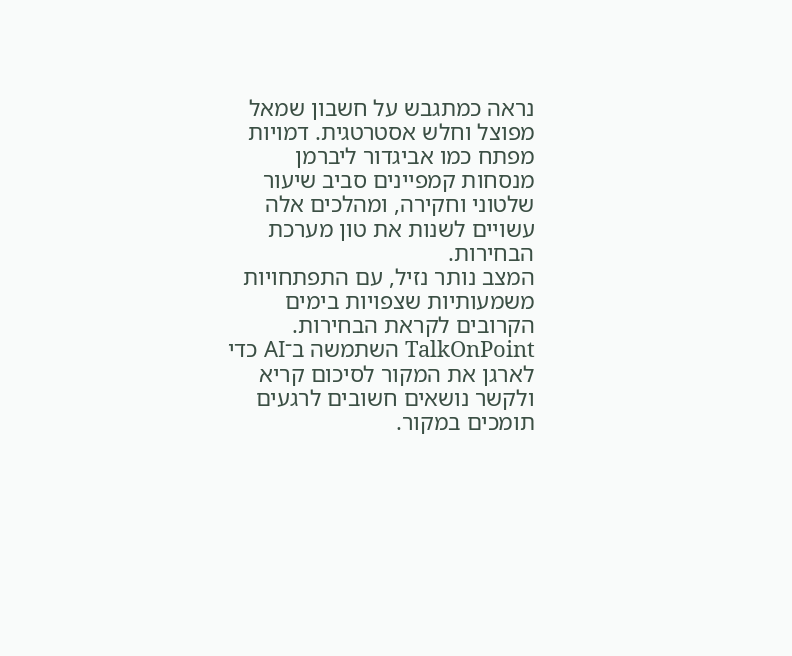נראה כמתגבש על חשבון שמאל מפוצל וחלש אסטרטגית. דמויות מפתח כמו אביגדור ליברמן מנסחות קמפיינים סביב שיעור שלטוני וחקירה, ומהלכים אלה עשויים לשנות את טון מערכת הבחירות.
המצב נותר נזיל, עם התפתחויות משמעותיות שצפויות בימים הקרובים לקראת הבחירות.
TalkOnPoint השתמשה ב־AI כדי לארגן את המקור לסיכום קריא ולקשר נושאים חשובים לרגעים תומכים במקור.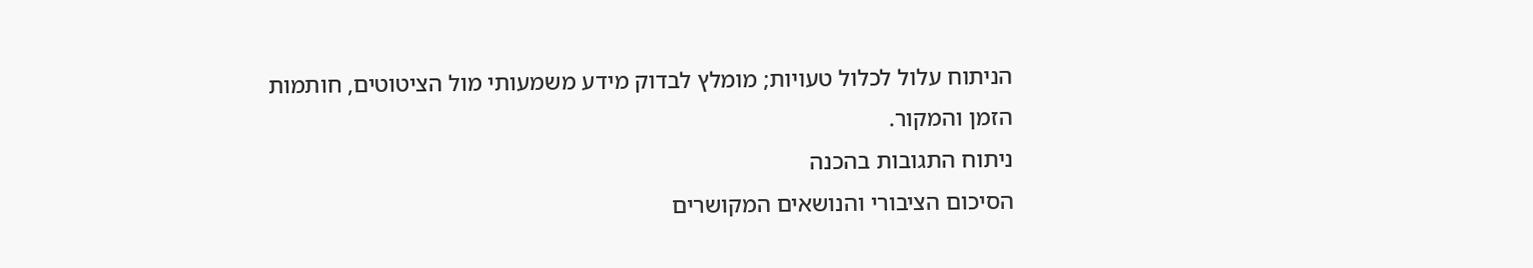הניתוח עלול לכלול טעויות; מומלץ לבדוק מידע משמעותי מול הציטוטים, חותמות הזמן והמקור.
ניתוח התגובות בהכנה
הסיכום הציבורי והנושאים המקושרים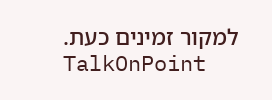למקור זמינים כעת.
TalkOnPoint